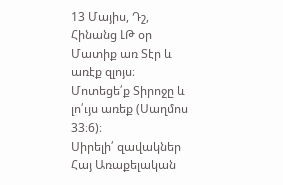13 Մայիս, Դշ, Հինանց ԼԹ օր
Մատիք առ Տէր և առէք զլոյս։
Մոտեցե՛ք Տիրոջը և լո՛ւյս առեք (Սաղմոս 33։6)։
Սիրելի՛ զավակներ Հայ Առաքելական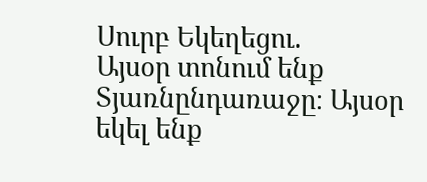Սուրբ Եկեղեցու.
Այսօր տոնում ենք Տյառնընդառաջը։ Այսօր եկել ենք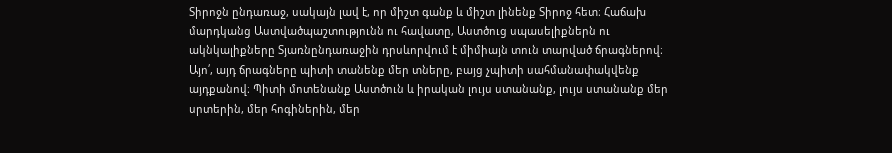Տիրոջն ընդառաջ, սակայն լավ է, որ միշտ գանք և միշտ լինենք Տիրոջ հետ։ Հաճախ մարդկանց Աստվածպաշտությունն ու հավատը, Աստծուց սպասելիքներն ու ակնկալիքները Տյառնընդառաջին դրսևորվում է միմիայն տուն տարված ճրագներով։ Այո՛, այդ ճրագները պիտի տանենք մեր տները, բայց չպիտի սահմանափակվենք այդքանով։ Պիտի մոտենանք Աստծուն և իրական լույս ստանանք, լույս ստանանք մեր սրտերին, մեր հոգիներին, մեր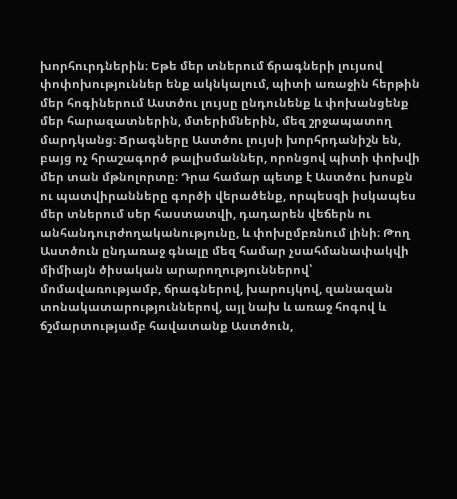խորհուրդներին։ Եթե մեր տներում ճրագների լույսով փոփոխություններ ենք ակնկալում, պիտի առաջին հերթին մեր հոգիներում Աստծու լույսը ընդունենք և փոխանցենք մեր հարազատներին, մտերիմներին, մեզ շրջապատող մարդկանց։ Ճրագները Աստծու լույսի խորհրդանիշն են, բայց ոչ հրաշագործ թալիսմաններ, որոնցով պիտի փոխվի մեր տան մթնոլորտը։ Դրա համար պետք է Աստծու խոսքն ու պատվիրանները գործի վերածենք, որպեսզի իսկապես մեր տներում սեր հաստատվի, դադարեն վեճերն ու անհանդուրժողականությունը, և փոխըմբռնում լինի։ Թող Աստծուն ընդառաջ գնալը մեզ համար չսահմանափակվի միմիայն ծիսական արարողություններով՝ մոմավառությամբ, ճրագներով, խարույկով, զանազան տոնակատարություններով, այլ նախ և առաջ հոգով և ճշմարտությամբ հավատանք Աստծուն,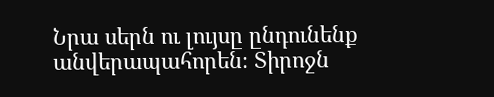Նրա սերն ու լույսը ընդունենք անվերապահորեն։ Տիրոջն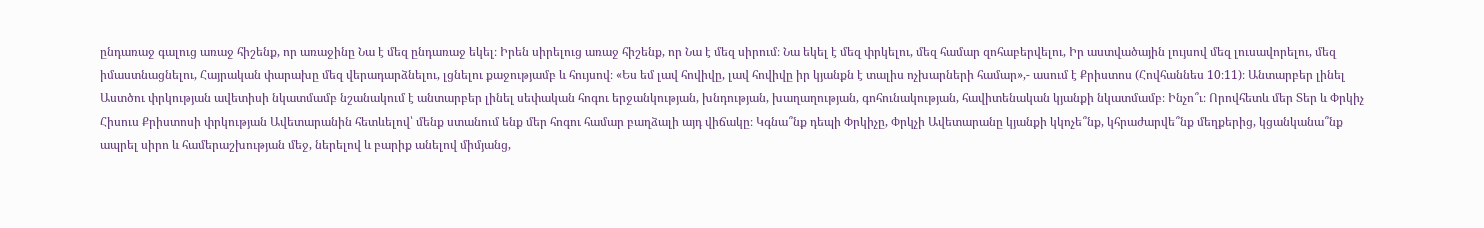ընդառաջ գալուց առաջ հիշենք, որ առաջինը Նա է մեզ ընդառաջ եկել։ Իրեն սիրելուց առաջ հիշենք, որ Նա է մեզ սիրում։ Նա եկել է մեզ փրկելու, մեզ համար զոհաբերվելու, Իր աստվածային լույսով մեզ լուսավորելու, մեզ իմաստնացնելու, Հայրական փարախը մեզ վերադարձնելու, լցնելու քաջությամբ և հույսով։ «Ես եմ լավ հովիվը, լավ հովիվը իր կյանքն է տալիս ոչխարների համար»,- ասում է Քրիստոս (Հովհաննես 10։11)։ Անտարբեր լինել Աստծու փրկության ավետիսի նկատմամբ նշանակում է անտարբեր լինել սեփական հոգու երջանկության, խնդության, խաղաղության, գոհունակության, հավիտենական կյանքի նկատմամբ։ Ինչո՞ւ։ Որովհետև մեր Տեր և Փրկիչ Հիսուս Քրիստոսի փրկության Ավետարանին հետևելով՝ մենք ստանում ենք մեր հոգու համար բաղձալի այդ վիճակը։ Կգնա՞նք դեպի Փրկիչը, Փրկչի Ավետարանը կյանքի կկոչե՞նք, կհրաժարվե՞նք մեղքերից, կցանկանա՞նք ապրել սիրո և համերաշխության մեջ, ներելով և բարիք անելով միմյանց,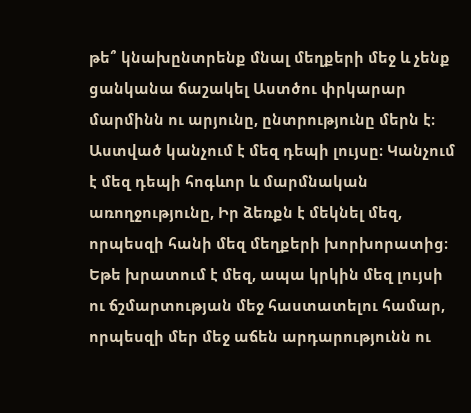թե՞ կնախընտրենք մնալ մեղքերի մեջ և չենք ցանկանա ճաշակել Աստծու փրկարար մարմինն ու արյունը, ընտրությունը մերն է։
Աստված կանչում է մեզ դեպի լույսը։ Կանչում է մեզ դեպի հոգևոր և մարմնական առողջությունը, Իր ձեռքն է մեկնել մեզ, որպեսզի հանի մեզ մեղքերի խորխորատից։ Եթե խրատում է մեզ, ապա կրկին մեզ լույսի ու ճշմարտության մեջ հաստատելու համար, որպեսզի մեր մեջ աճեն արդարությունն ու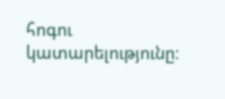հոգու կատարելությունը։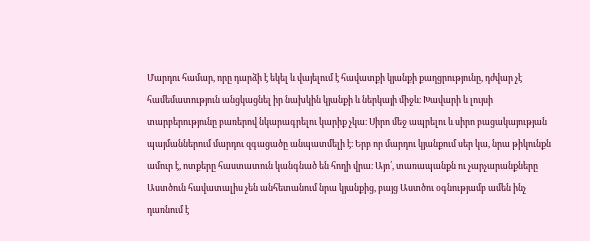Մարդու համար, որը դարձի է եկել և վայելում է հավատքի կյանքի քաղցրությունը, դժվար չէ համեմատություն անցկացնել իր նախկին կյանքի և ներկայի միջև։ Խավարի և լույսի տարբերությունը բառերով նկարագրելու կարիք չկա։ Սիրո մեջ ապրելու և սիրո բացակայության պայմաններում մարդու զգացածը անպատմելի է։ Երբ որ մարդու կյանքում սեր կա, նրա թիկունքն ամուր է, ոտքերը հաստատուն կանգնած են հողի վրա։ Այո՛, տառապանքն ու չարչարանքները Աստծուն հավատալիս չեն անհետանում նրա կյանքից, բայց Աստծու օգնությամբ ամեն ինչ դառնում է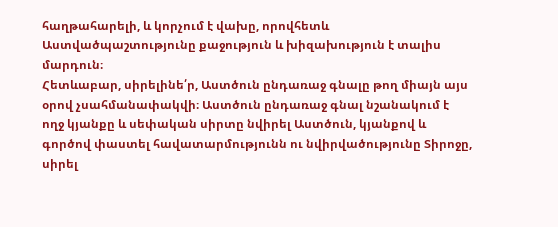հաղթահարելի, և կորչում է վախը, որովհետև Աստվածպաշտությունը քաջություն և խիզախություն է տալիս մարդուն։
Հետևաբար, սիրելինե՛ր, Աստծուն ընդառաջ գնալը թող միայն այս օրով չսահմանափակվի։ Աստծուն ընդառաջ գնալ նշանակում է ողջ կյանքը և սեփական սիրտը նվիրել Աստծուն, կյանքով և գործով փաստել հավատարմությունն ու նվիրվածությունը Տիրոջը, սիրել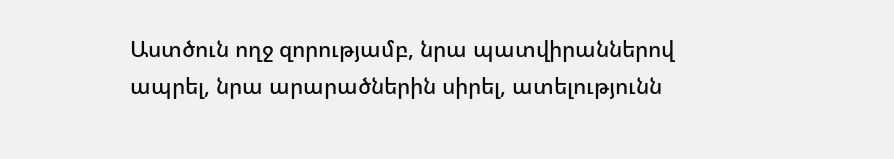Աստծուն ողջ զորությամբ, նրա պատվիրաններով ապրել, նրա արարածներին սիրել, ատելությունն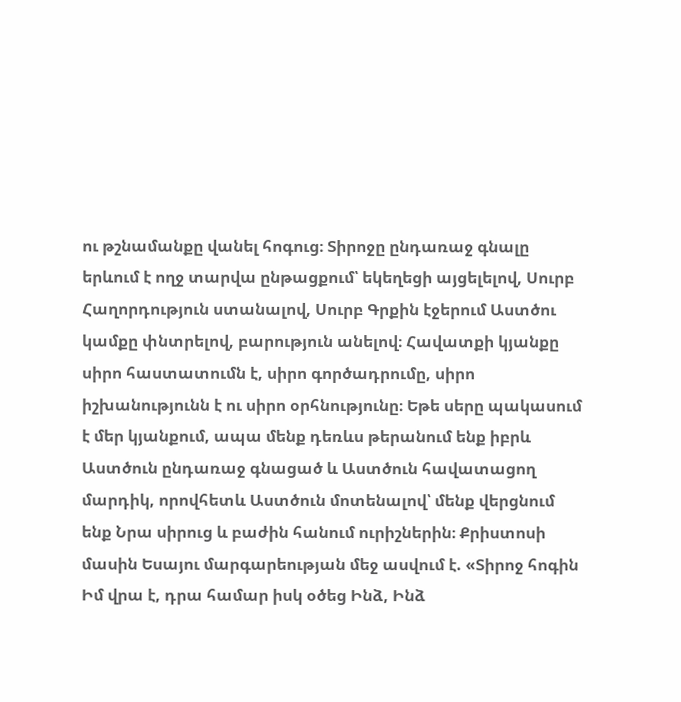ու թշնամանքը վանել հոգուց։ Տիրոջը ընդառաջ գնալը երևում է ողջ տարվա ընթացքում՝ եկեղեցի այցելելով, Սուրբ Հաղորդություն ստանալով, Սուրբ Գրքին էջերում Աստծու կամքը փնտրելով, բարություն անելով։ Հավատքի կյանքը սիրո հաստատումն է, սիրո գործադրումը, սիրո իշխանությունն է ու սիրո օրհնությունը։ Եթե սերը պակասում է մեր կյանքում, ապա մենք դեռևս թերանում ենք իբրև Աստծուն ընդառաջ գնացած և Աստծուն հավատացող մարդիկ, որովհետև Աստծուն մոտենալով՝ մենք վերցնում ենք Նրա սիրուց և բաժին հանում ուրիշներին։ Քրիստոսի մասին Եսայու մարգարեության մեջ ասվում է. «Տիրոջ հոգին Իմ վրա է, դրա համար իսկ օծեց Ինձ, Ինձ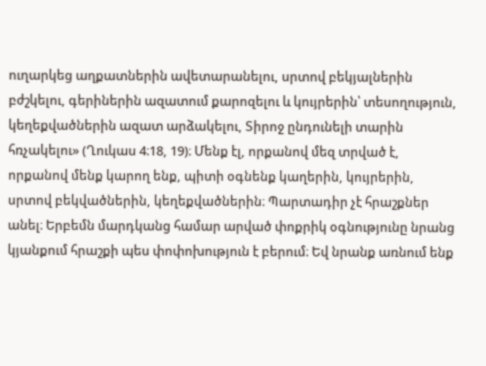ուղարկեց աղքատներին ավետարանելու, սրտով բեկյալներին բժշկելու, գերիներին ազատում քարոզելու և կույրերին՝ տեսողություն, կեղեքվածներին ազատ արձակելու, Տիրոջ ընդունելի տարին հռչակելու» (Ղուկաս 4։18, 19)։ Մենք էլ, որքանով մեզ տրված է, որքանով մենք կարող ենք, պիտի օգնենք կաղերին, կույրերին, սրտով բեկվածներին, կեղեքվածներին։ Պարտադիր չէ հրաշքներ անել։ Երբեմն մարդկանց համար արված փոքրիկ օգնությունը նրանց կյանքում հրաշքի պես փոփոխություն է բերում։ Եվ նրանք առնում ենք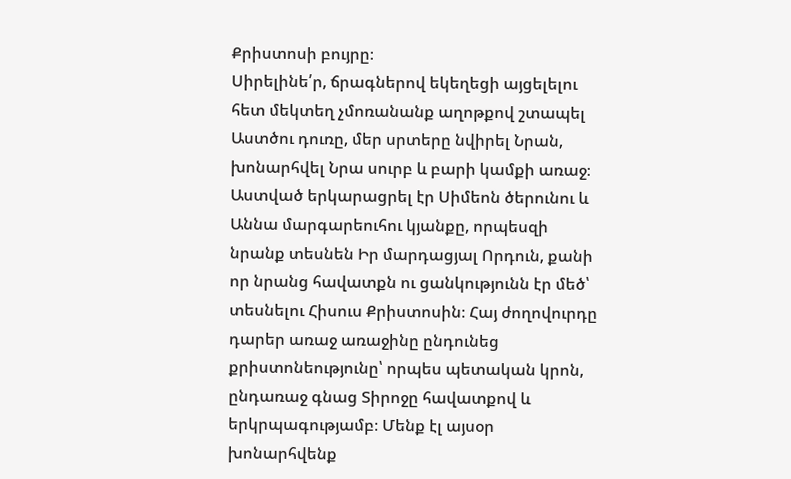Քրիստոսի բույրը։
Սիրելինե՛ր, ճրագներով եկեղեցի այցելելու հետ մեկտեղ չմոռանանք աղոթքով շտապել Աստծու դուռը, մեր սրտերը նվիրել Նրան, խոնարհվել Նրա սուրբ և բարի կամքի առաջ։ Աստված երկարացրել էր Սիմեոն ծերունու և Աննա մարգարեուհու կյանքը, որպեսզի նրանք տեսնեն Իր մարդացյալ Որդուն, քանի որ նրանց հավատքն ու ցանկությունն էր մեծ՝ տեսնելու Հիսուս Քրիստոսին։ Հայ ժողովուրդը դարեր առաջ առաջինը ընդունեց քրիստոնեությունը՝ որպես պետական կրոն, ընդառաջ գնաց Տիրոջը հավատքով և երկրպագությամբ։ Մենք էլ այսօր խոնարհվենք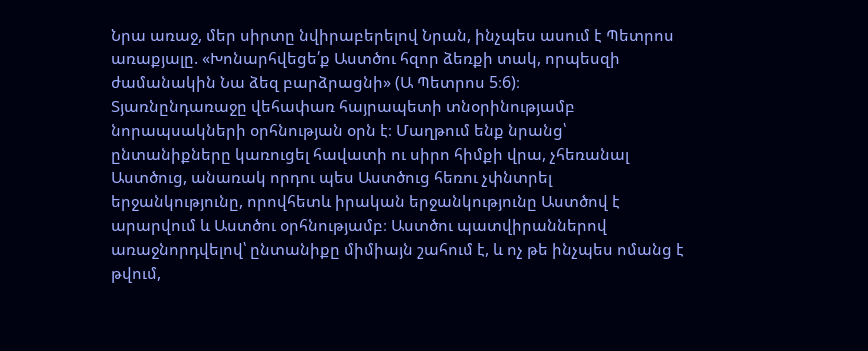Նրա առաջ, մեր սիրտը նվիրաբերելով Նրան, ինչպես ասում է Պետրոս առաքյալը. «Խոնարհվեցե՛ք Աստծու հզոր ձեռքի տակ, որպեսզի ժամանակին Նա ձեզ բարձրացնի» (Ա Պետրոս 5։6)։
Տյառնընդառաջը վեհափառ հայրապետի տնօրինությամբ նորապսակների օրհնության օրն է։ Մաղթում ենք նրանց՝ ընտանիքները կառուցել հավատի ու սիրո հիմքի վրա, չհեռանալ Աստծուց, անառակ որդու պես Աստծուց հեռու չփնտրել երջանկությունը, որովհետև իրական երջանկությունը Աստծով է արարվում և Աստծու օրհնությամբ։ Աստծու պատվիրաններով առաջնորդվելով՝ ընտանիքը միմիայն շահում է, և ոչ թե ինչպես ոմանց է թվում,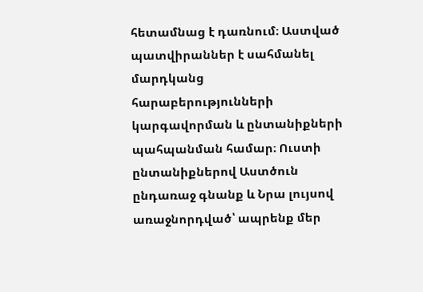հետամնաց է դառնում։ Աստված պատվիրաններ է սահմանել մարդկանց հարաբերությունների կարգավորման և ընտանիքների պահպանման համար։ Ուստի ընտանիքներով Աստծուն ընդառաջ գնանք և Նրա լույսով առաջնորդված՝ ապրենք մեր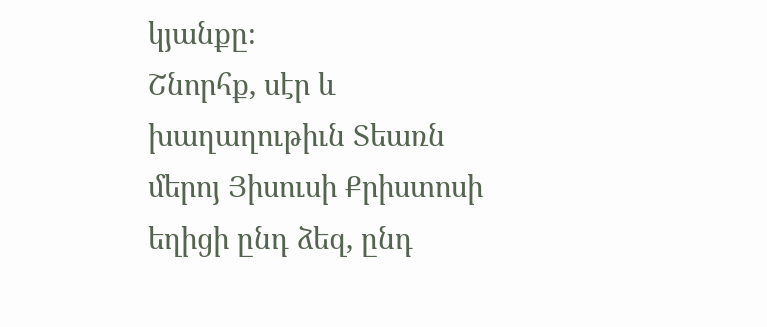կյանքը։
Շնորհք, սէր և խաղաղութիւն Տեառն մերոյ Յիսուսի Քրիստոսի եղիցի ընդ ձեզ, ընդ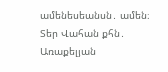ամենեսեանսն․ ամեն։
Տեր Վահան քհն․ Առաքելյան